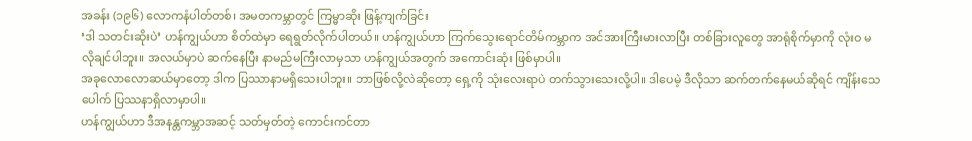အခန်း (၁၉၆) လောကနံပါတ်တစ်၊ အမတကမ္ဘာတွင် ကြမ္မာဆိုး ဖြန့်ကျက်ခြင်း
‘ဒါ သတင်းဆိုးပဲ’ ဟန်ကျွယ်ဟာ စိတ်ထဲမှာ ရေရွတ်လိုက်ပါတယ်။ ဟန်ကျွယ်ဟာ ကြက်သွေးရောင်တိမ်ကမ္ဘာက အင်အားကြီးမားလာပြီး တစ်ခြားလူတွေ အာရုံစိုက်မှာကို လုံးဝ မလိုချင်ပါဘူး။ အလယ်မှာပဲ ဆက်နေပြီး နာမည်မကြီးလာမှသာ ဟန်ကျွယ်အတွက် အကောင်းဆုံး ဖြစ်မှာပါ။
အခုလောလောဆယ်မှာတော့ ဒါက ပြဿာနာမရှိသေးပါဘူး။ ဘာဖြစ်လို့လဲဆိုတော့ ရှေ့ကို သုံးလေးရာပဲ တက်သွားသေးလို့ပါ။ ဒါပေမဲ့ ဒီလိုသာ ဆက်တက်နေမယ်ဆိုရင် ကျိန်းသေပေါက် ပြဿနာရှိလာမှာပါ။
ဟန်ကျွယ်ဟာ ဒီအနန္တကမ္ဘာအဆင့် သတ်မှတ်တဲ့ ကောင်းကင်တာ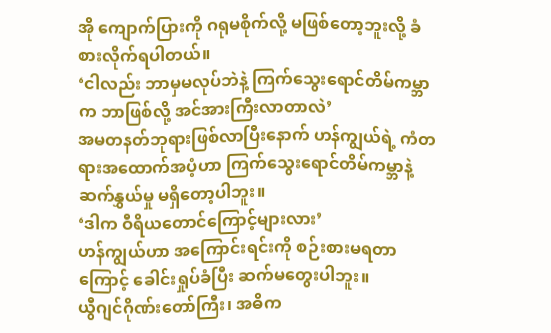အို ကျောက်ပြားကို ဂရုမစိုက်လို့ မဖြစ်တော့ဘူးလို့ ခံစားလိုက်ရပါတယ်။
‘ငါလည်း ဘာမှမလုပ်ဘဲနဲ့ ကြက်သွေးရောင်တိမ်ကမ္ဘာက ဘာဖြစ်လို့ အင်အားကြီးလာတာလဲ’
အမတနတ်ဘုရားဖြစ်လာပြီးနောက် ဟန်ကျွယ်ရဲ့ ကံတရားအထောက်အပံ့ဟာ ကြက်သွေးရောင်တိမ်ကမ္ဘာနဲ့ ဆက်နွှယ်မှု မရှိတော့ပါဘူး။
‘ဒါက ဝီရိယတောင်ကြောင့်များလား’
ဟန်ကျွယ်ဟာ အကြောင်းရင်းကို စဉ်းစားမရတာကြောင့် ခေါင်းရှုပ်ခံပြီး ဆက်မတွေးပါဘူး။
ယွီဂျင်ဂိုဏ်းတော်ကြီး၊ အဓိက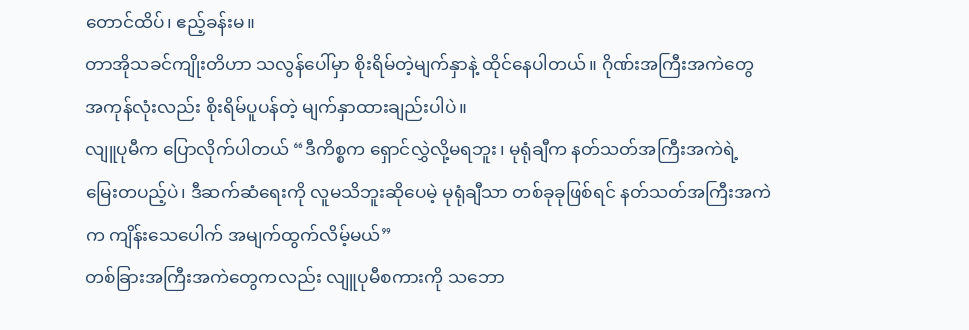တောင်ထိပ်၊ ဧည့်ခန်းမ။
တာအိုသခင်ကျိုးတိဟာ သလွန်ပေါ်မှာ စိုးရိမ်တဲ့မျက်နှာနဲ့ ထိုင်နေပါတယ်။ ဂိုဏ်းအကြီးအကဲတွေ အကုန်လုံးလည်း စိုးရိမ်ပူပန်တဲ့ မျက်နှာထားချည်းပါပဲ။
လျူပုမီက ပြောလိုက်ပါတယ် “ဒီကိစ္စက ရှောင်လွှဲလို့မရဘူး၊ မုရုံချီက နတ်သတ်အကြီးအကဲရဲ့ မြေးတပည့်ပဲ၊ ဒီဆက်ဆံရေးကို လူမသိဘူးဆိုပေမဲ့ မုရုံချီသာ တစ်ခုခုဖြစ်ရင် နတ်သတ်အကြီးအကဲက ကျိန်းသေပေါက် အမျက်ထွက်လိမ့်မယ်”
တစ်ခြားအကြီးအကဲတွေကလည်း လျူပုမီစကားကို သဘော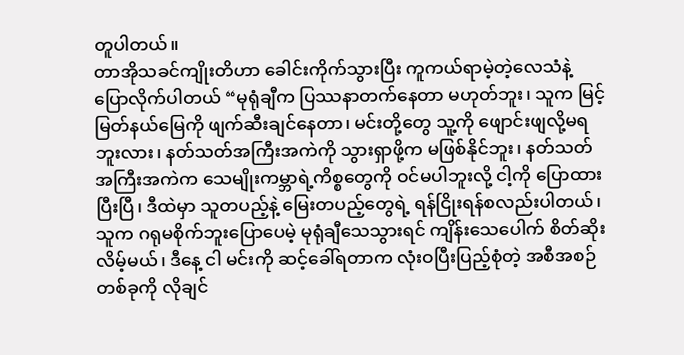တူပါတယ်။
တာအိုသခင်ကျိုးတိဟာ ခေါင်းကိုက်သွားပြီး ကူကယ်ရာမဲ့တဲ့လေသံနဲ့ ပြောလိုက်ပါတယ် “မုရုံချီက ပြဿနာတက်နေတာ မဟုတ်ဘူး၊ သူက မြင့်မြတ်နယ်မြေကို ဖျက်ဆီးချင်နေတာ၊ မင်းတို့တွေ သူ့ကို ဖျောင်းဖျလို့မရဘူးလား၊ နတ်သတ်အကြီးအကဲကို သွားရှာဖို့က မဖြစ်နိုင်ဘူး၊ နတ်သတ်အကြီးအကဲက သေမျိုးကမ္ဘာရဲ့ကိစ္စတွေကို ဝင်မပါဘူးလို့ ငါ့ကို ပြောထားပြီးပြီ၊ ဒီထဲမှာ သူတပည့်နဲ့ မြေးတပည့်တွေရဲ့ ရန်ငြိုးရန်စလည်းပါတယ်၊ သူက ဂရုမစိုက်ဘူးပြောပေမဲ့ မုရုံချီသေသွားရင် ကျိန်းသေပေါက် စိတ်ဆိုးလိမ့်မယ်၊ ဒီနေ့ ငါ မင်းကို ဆင့်ခေါ်ရတာက လုံးဝပြီးပြည့်စုံတဲ့ အစီအစဉ်တစ်ခုကို လိုချင်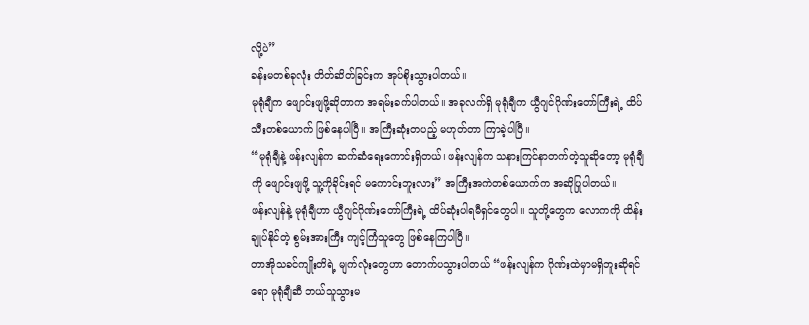လို့ပဲ”
ခန်းမတစ်ခုလုံး တိတ်ဆိတ်ခြင်းက အုပ်စိုးသွားပါတယ်။
မုရုံချီက ဖျောင်းဖျဖို့ဆိုတာက အရမ်းခက်ပါတယ်။ အခုလက်ရှိ မုရုံချီက ယွီဂျင်ဂိုဏ်းတော်ကြီးရဲ့ ထိပ်သီးတစ်ယောက် ဖြစ်နေပါပြီ။ အကြီးဆုံးတပည့် မဟုတ်တာ ကြာခဲ့ပါပြီ။
“မုရုံချီနဲ့ ဖန်းလျန်က ဆက်ဆံရေးကောင်းရှိတယ်၊ ဖန်းလျန်က သနားကြင်နာတက်တဲ့သူဆိုတော့ မုရုံချီကို ဖျောင်းဖျဖို့ သူ့ကိုခိုင်းရင် မကောင်းဘူးလား” အကြီးအကဲတစ်ယောက်က အဆိုပြုပါတယ်။
ဖန်းလျန်နဲ့ မုရုံချီဟာ ယွီဂျင်ဂိုဏ်းတော်ကြီးရဲ့ ထိပ်ဆုံးပါရမီရှင်တွေပါ။ သူတို့တွေက လောကကို ထိန်းချုပ်နိုင်တဲ့ စွမ်းအားကြီး ကျင့်ကြံသူတွေ ဖြစ်နေကြပါပြီ။
တာအိုသခင်ကျိုးတိရဲ့ မျက်လုံးတွေဟာ တောက်ပသွားပါတယ် “ဖန်းလျန်က ဂိုဏ်းထဲမှာမရှိဘူးဆိုရင်ရော မုရုံချီဆီ ဘယ်သူသွားမ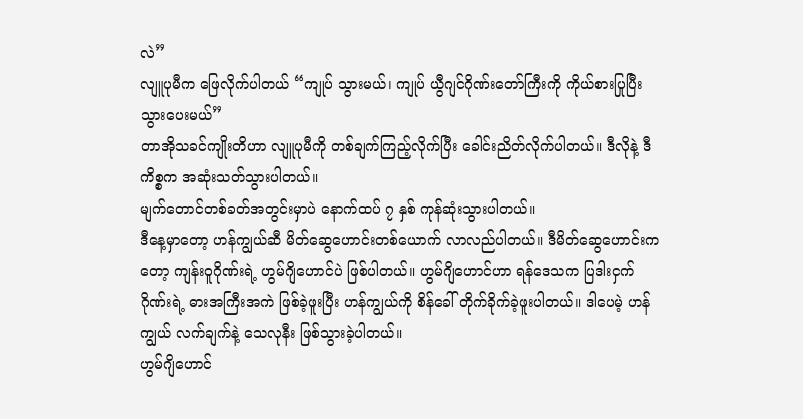လဲ”
လျူပုမီက ဖြေလိုက်ပါတယ် “ကျုပ် သွားမယ်၊ ကျုပ် ယွီဂျင်ဂိုဏ်းတော်ကြီးကို ကိုယ်စားပြုပြီး သွားပေးမယ်”
တာအိုသခင်ကျိုးတိဟာ လျူပုမီကို တစ်ချက်ကြည့်လိုက်ပြီး ခေါင်းညိတ်လိုက်ပါတယ်။ ဒီလိုနဲ့ ဒီကိစ္စက အဆုံးသတ်သွားပါတယ်။
မျက်တောင်တစ်ခတ်အတွင်းမှာပဲ နောက်ထပ် ၇ နှစ် ကုန်ဆုံးသွားပါတယ်။
ဒီနေ့မှာတော့ ဟန်ကျွယ်ဆီ မိတ်ဆွေဟောင်းတစ်ယောက် လာလည်ပါတယ်။ ဒီမိတ်ဆွေဟောင်းကတော့ ကျန်းဝူဂိုဏ်းရဲ့ ဟွမ်ဂျိဟောင်ပဲ ဖြစ်ပါတယ်။ ဟွမ်ဂျိဟောင်ဟာ ရန်ဒေသက ပြဒါးငှက်ဂိုဏ်းရဲ့ ဓားအကြီးအကဲ ဖြစ်ခဲ့ဖူးပြီး ဟန်ကျွယ်ကို စိန်ခေါ် တိုက်ခိုက်ခဲ့ဖူးပါတယ်။ ဒါပေမဲ့ ဟန်ကျွယ် လက်ချက်နဲ့ သေလုနီး ဖြစ်သွားခဲ့ပါတယ်။
ဟွမ်ဂျိဟောင်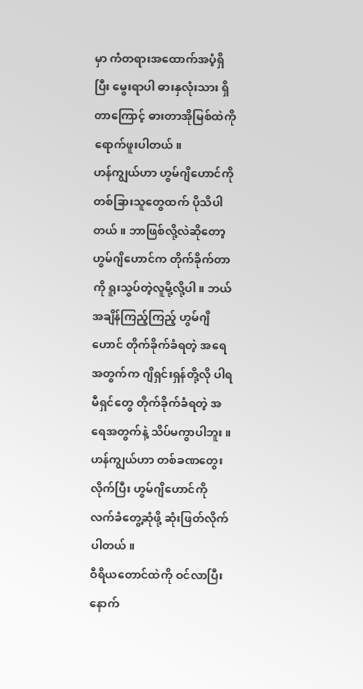မှာ ကံတရားအထောက်အပံ့ရှိပြီး မွေးရာပါ ဓားနှလုံးသား ရှိတာကြောင့် ဓားတာအိုမြစ်ထဲကို ရောက်ဖူးပါတယ်။
ဟန်ကျွယ်ဟာ ဟွမ်ဂျိဟောင်ကို တစ်ခြားသူတွေထက် ပိုသိပါတယ်။ ဘာဖြစ်လို့လဲဆိုတော့ ဟွမ်ဂျိဟောင်က တိုက်ခိုက်တာကို ရူးသွပ်တဲ့လူမို့လို့ပါ။ ဘယ်အချိန်ကြည့်ကြည့် ဟွမ်ဂျိဟောင် တိုက်ခိုက်ခံရတဲ့ အရေအတွက်က ဂျိရှင်းရှန်တို့လို ပါရမီရှင်တွေ တိုက်ခိုက်ခံရတဲ့ အရေအတွက်နဲ့ သိပ်မကွာပါဘူး။
ဟန်ကျွယ်ဟာ တစ်ခဏတွေးလိုက်ပြီး ဟွမ်ဂျိဟောင်ကို လက်ခံတွေ့ဆုံဖို့ ဆုံးဖြတ်လိုက်ပါတယ်။
ဝီရိယတောင်ထဲကို ဝင်လာပြီးနောက်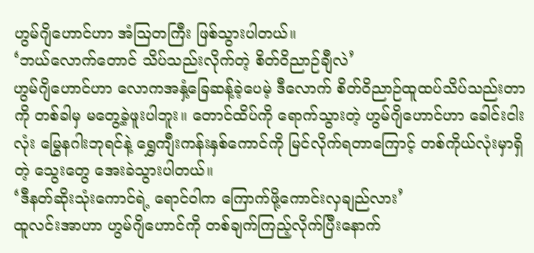ဟွမ်ဂျိဟောင်ဟာ အံဩတကြီး ဖြစ်သွားပါတယ်။
‘ဘယ်လောက်တောင် သိပ်သည်းလိုက်တဲ့ စိတ်ဝိညာဉ်ချီလဲ’
ဟွမ်ဂျိဟောင်ဟာ လောကအနှံ့ခြေဆန့်ခဲ့ပေမဲ့ ဒီလောက် စိတ်ဝိညာဉ်ထူထပ်သိပ်သည်းတာကို တစ်ခါမှ မတွေ့ခဲ့ဖူးပါဘူး။ တောင်ထိပ်ကို ရောက်သွားတဲ့ ဟွမ်ဂျိဟောင်ဟာ ခေါင်းငါးလုံး မြွေနဂါးဘုရင်နဲ့ ရွှေကျီးကန်းနှစ်ကောင်ကို မြင်လိုက်ရတာကြောင့် တစ်ကိုယ်လုံးမှာရှိတဲ့ သွေးတွေ အေးခဲသွားပါတယ်။
‘ဒီနတ်ဆိုးသုံးကောင်ရဲ့ ရောင်ဝါက ကြောက်ဖို့ကောင်းလှချည်လား’
ထူလင်းအာဟာ ဟွမ်ဂျိဟောင်ကို တစ်ချက်ကြည့်လိုက်ပြီးနောက်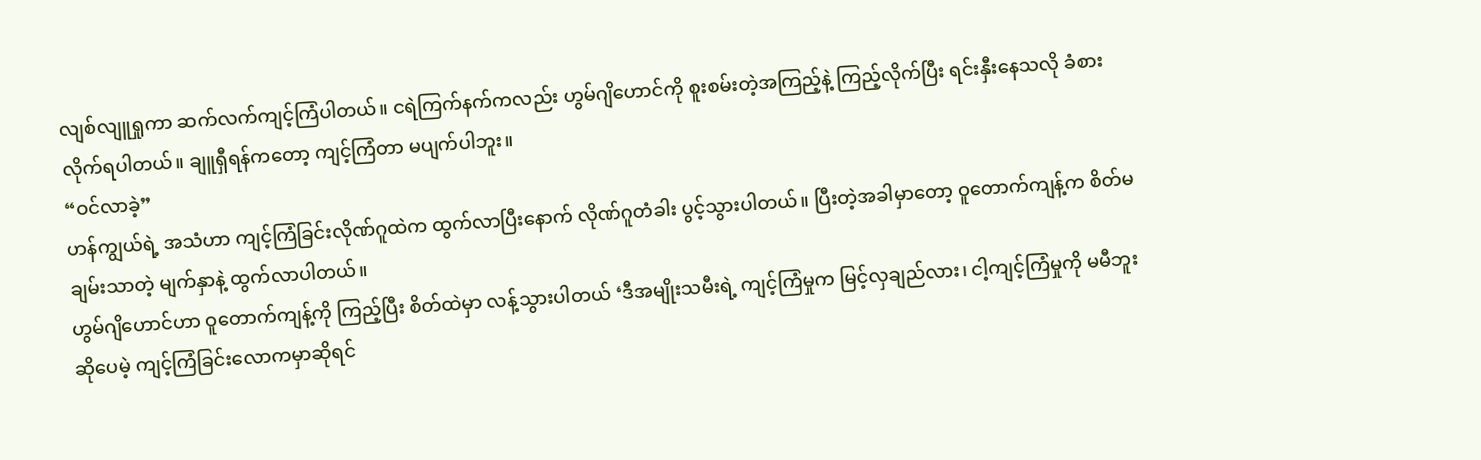လျစ်လျူရှုကာ ဆက်လက်ကျင့်ကြံပါတယ်။ ငရဲကြက်နက်ကလည်း ဟွမ်ဂျိဟောင်ကို စူးစမ်းတဲ့အကြည့်နဲ့ ကြည့်လိုက်ပြီး ရင်းနှီးနေသလို ခံစားလိုက်ရပါတယ်။ ချူရှီရန်ကတော့ ကျင့်ကြံတာ မပျက်ပါဘူး။
“ဝင်လာခဲ့”
ဟန်ကျွယ်ရဲ့ အသံဟာ ကျင့်ကြံခြင်းလိုဏ်ဂူထဲက ထွက်လာပြီးနောက် လိုဏ်ဂူတံခါး ပွင့်သွားပါတယ်။ ပြီးတဲ့အခါမှာတော့ ဝူတောက်ကျန့်က စိတ်မချမ်းသာတဲ့ မျက်နှာနဲ့ ထွက်လာပါတယ်။
ဟွမ်ဂျိဟောင်ဟာ ဝူတောက်ကျန့်ကို ကြည့်ပြီး စိတ်ထဲမှာ လန့်သွားပါတယ် ‘ဒီအမျိုးသမီးရဲ့ ကျင့်ကြံမှုက မြင့်လှချည်လား၊ ငါ့ကျင့်ကြံမှုကို မမီဘူးဆိုပေမဲ့ ကျင့်ကြံခြင်းလောကမှာဆိုရင်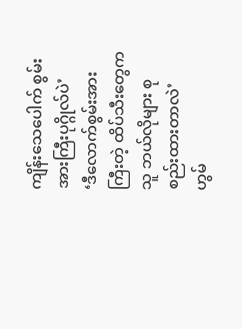ကျိန်းသေပေါက် စွမ်းအားကြီးပုဂ္ဂိုလ်ပဲ’
‘ဒီလောက်စွမ်းအားကြီးတဲ့ ထိပ်သီးတွေက သူ ဘယ်လိုများ စုစည်းထားတာလဲ’
ဟွမ်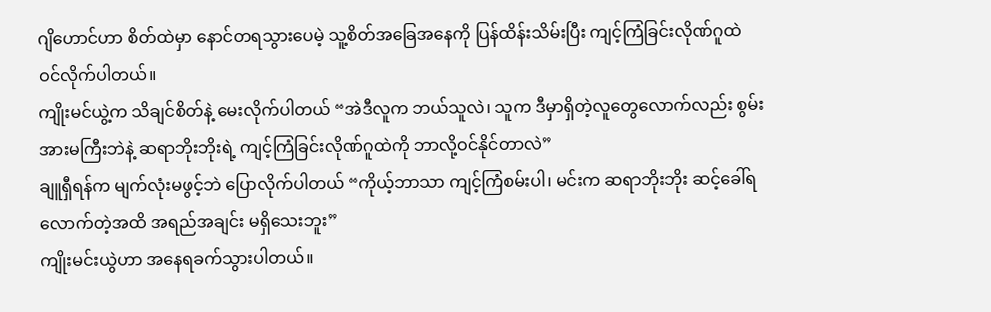ဂျိဟောင်ဟာ စိတ်ထဲမှာ နောင်တရသွားပေမဲ့ သူ့စိတ်အခြေအနေကို ပြန်ထိန်းသိမ်းပြီး ကျင့်ကြံခြင်းလိုဏ်ဂူထဲ ဝင်လိုက်ပါတယ်။
ကျိုးမင်ယွဲ့က သိချင်စိတ်နဲ့ မေးလိုက်ပါတယ် “အဲဒီလူက ဘယ်သူလဲ၊ သူက ဒီမှာရှိတဲ့လူတွေလောက်လည်း စွမ်းအားမကြီးဘဲနဲ့ ဆရာဘိုးဘိုးရဲ့ ကျင့်ကြံခြင်းလိုဏ်ဂူထဲကို ဘာလို့ဝင်နိုင်တာလဲ”
ချူရှီရန်က မျက်လုံးမဖွင့်ဘဲ ပြောလိုက်ပါတယ် “ကိုယ့်ဘာသာ ကျင့်ကြံစမ်းပါ၊ မင်းက ဆရာဘိုးဘိုး ဆင့်ခေါ်ရလောက်တဲ့အထိ အရည်အချင်း မရှိသေးဘူး”
ကျိုးမင်းယွဲဟာ အနေရခက်သွားပါတယ်။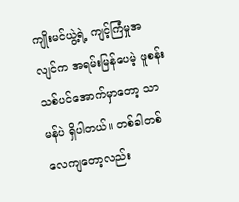ကျိုးမင်ယွဲ့ရဲ့ ကျင့်ကြံမှုအလျင်က အရမ်းမြန်ပေမဲ့ ဖူစန်းသစ်ပင်အောက်မှာတော့ သာမန်ပဲ ရှိပါတယ်။ တစ်ခါတစ်လေကျတော့လည်း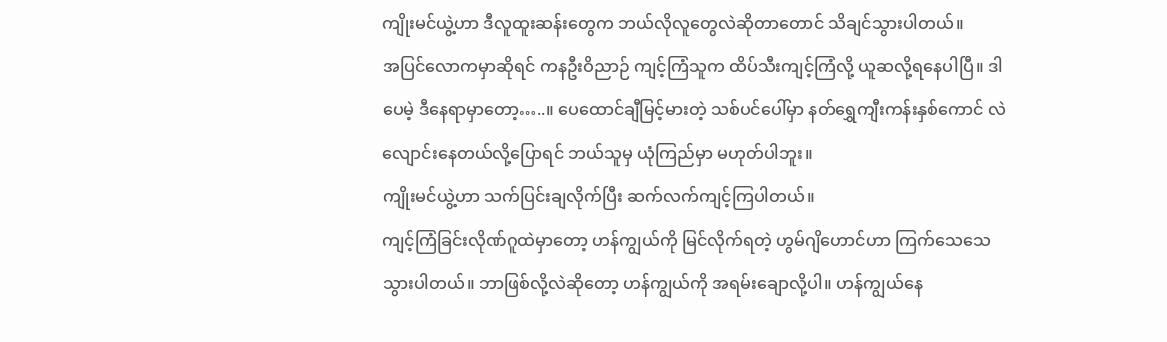ကျိုးမင်ယွဲ့ဟာ ဒီလူထူးဆန်းတွေက ဘယ်လိုလူတွေလဲဆိုတာတောင် သိချင်သွားပါတယ်။
အပြင်လောကမှာဆိုရင် ကနဦးဝိညာဉ် ကျင့်ကြံသူက ထိပ်သီးကျင့်ကြံလို့ ယူဆလို့ရနေပါပြီ။ ဒါပေမဲ့ ဒီနေရာမှာတော့…..။ ပေထောင်ချီမြင့်မားတဲ့ သစ်ပင်ပေါ်မှာ နတ်ရွှေကျီးကန်းနှစ်ကောင် လဲလျောင်းနေတယ်လို့ပြောရင် ဘယ်သူမှ ယုံကြည်မှာ မဟုတ်ပါဘူး။
ကျိုးမင်ယွဲ့ဟာ သက်ပြင်းချလိုက်ပြီး ဆက်လက်ကျင့်ကြပါတယ်။
ကျင့်ကြံခြင်းလိုဏ်ဂူထဲမှာတော့ ဟန်ကျွယ်ကို မြင်လိုက်ရတဲ့ ဟွမ်ဂျိဟောင်ဟာ ကြက်သေသေသွားပါတယ်။ ဘာဖြစ်လို့လဲဆိုတော့ ဟန်ကျွယ်ကို အရမ်းချောလို့ပါ။ ဟန်ကျွယ်နေ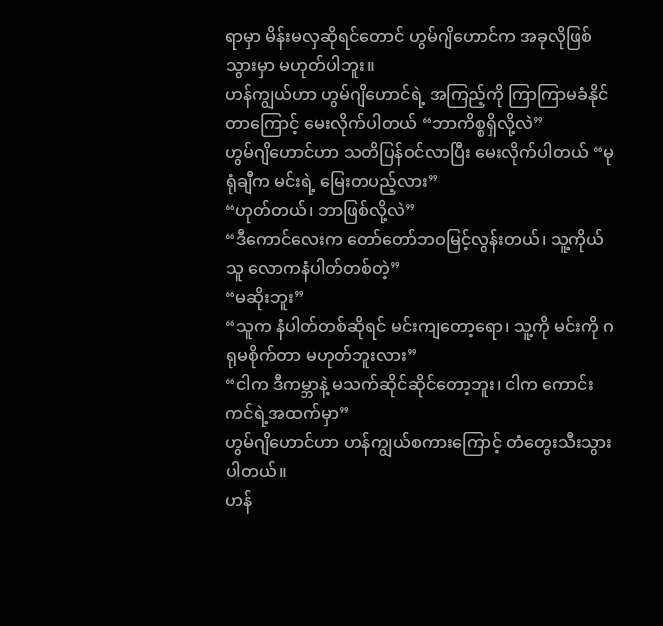ရာမှာ မိန်းမလှဆိုရင်တောင် ဟွမ်ဂျိဟောင်က အခုလိုဖြစ်သွားမှာ မဟုတ်ပါဘူး။
ဟန်ကျွယ်ဟာ ဟွမ်ဂျိဟောင်ရဲ့ အကြည့်ကို ကြာကြာမခံနိုင်တာကြောင့် မေးလိုက်ပါတယ် “ဘာကိစ္စရှိလို့လဲ”
ဟွမ်ဂျိဟောင်ဟာ သတိပြန်ဝင်လာပြီး မေးလိုက်ပါတယ် “မုရုံချီက မင်းရဲ့ မြေးတပည့်လား”
“ဟုတ်တယ်၊ ဘာဖြစ်လို့လဲ”
“ဒီကောင်လေးက တော်တော်ဘဝမြင့်လွန်းတယ်၊ သူ့ကိုယ်သူ လောကနံပါတ်တစ်တဲ့”
“မဆိုးဘူး”
“သူက နံပါတ်တစ်ဆိုရင် မင်းကျတော့ရော၊ သူ့ကို မင်းကို ဂရုမစိုက်တာ မဟုတ်ဘူးလား”
“ငါက ဒီကမ္ဘာနဲ့ မသက်ဆိုင်ဆိုင်တော့ဘူး၊ ငါက ကောင်းကင်ရဲ့အထက်မှာ”
ဟွမ်ဂျိဟောင်ဟာ ဟန်ကျွယ်စကားကြောင့် တံတွေးသီးသွားပါတယ်။
ဟန်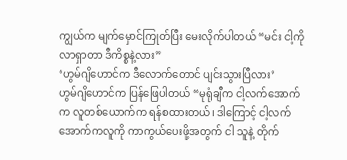ကျွယ်က မျက်မှောင်ကြုတ်ပြီး မေးလိုက်ပါတယ် “မင်း ငါ့ကို လာရှာတာ ဒီကိစ္စနဲ့လား”
‘ဟွမ်ဂျိဟောင်က ဒီလောက်တောင် ပျင်းသွားပြီလား’
ဟွမ်ဂျိဟောင်က ပြန်ဖြေပါတယ် “မုရုံချီက ငါ့လက်အောက်က လူတစ်ယောက်က ရန်စထားတယ်၊ ဒါကြောင့် ငါ့လက်အောက်ကလူကို ကာကွယ်ပေးဖို့အတွက် ငါ သူနဲ့ တိုက်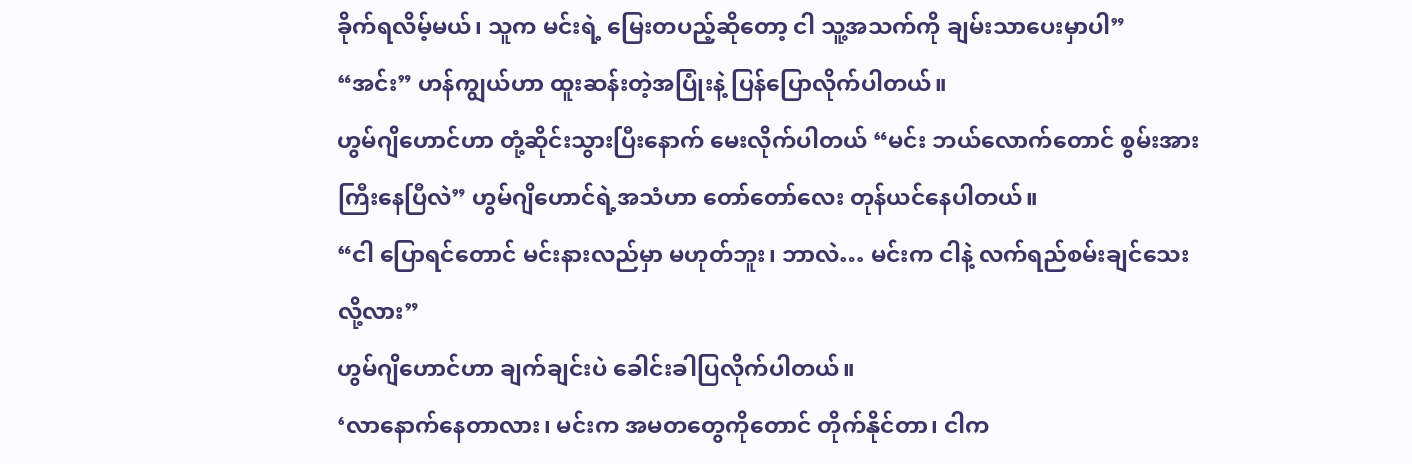ခိုက်ရလိမ့်မယ်၊ သူက မင်းရဲ့ မြေးတပည့်ဆိုတော့ ငါ သူ့အသက်ကို ချမ်းသာပေးမှာပါ”
“အင်း” ဟန်ကျွယ်ဟာ ထူးဆန်းတဲ့အပြုံးနဲ့ ပြန်ပြောလိုက်ပါတယ်။
ဟွမ်ဂျိဟောင်ဟာ တုံ့ဆိုင်းသွားပြီးနောက် မေးလိုက်ပါတယ် “မင်း ဘယ်လောက်တောင် စွမ်းအားကြီးနေပြီလဲ” ဟွမ်ဂျိဟောင်ရဲ့အသံဟာ တော်တော်လေး တုန်ယင်နေပါတယ်။
“ငါ ပြောရင်တောင် မင်းနားလည်မှာ မဟုတ်ဘူး၊ ဘာလဲ… မင်းက ငါနဲ့ လက်ရည်စမ်းချင်သေးလို့လား”
ဟွမ်ဂျိဟောင်ဟာ ချက်ချင်းပဲ ခေါင်းခါပြလိုက်ပါတယ်။
‘လာနောက်နေတာလား၊ မင်းက အမတတွေကိုတောင် တိုက်နိုင်တာ၊ ငါက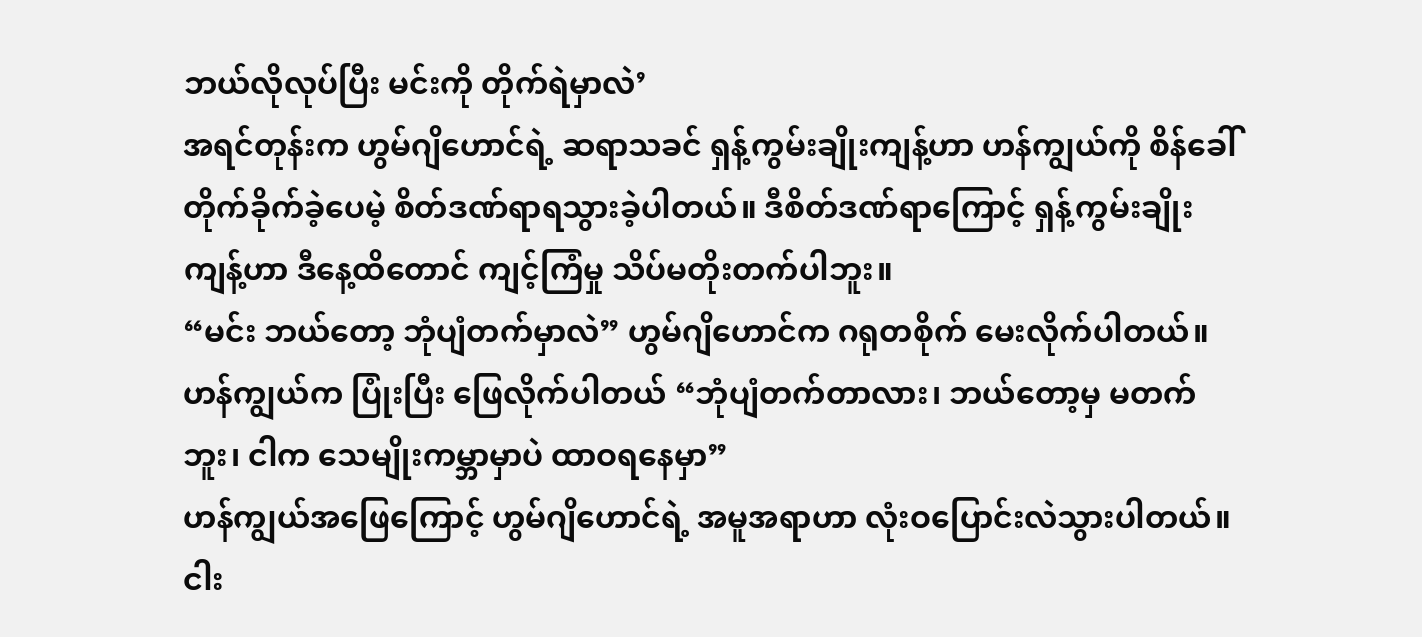ဘယ်လိုလုပ်ပြီး မင်းကို တိုက်ရဲမှာလဲ’
အရင်တုန်းက ဟွမ်ဂျိဟောင်ရဲ့ ဆရာသခင် ရှန့်ကွမ်းချိုးကျန့်ဟာ ဟန်ကျွယ်ကို စိန်ခေါ်တိုက်ခိုက်ခဲ့ပေမဲ့ စိတ်ဒဏ်ရာရသွားခဲ့ပါတယ်။ ဒီစိတ်ဒဏ်ရာကြောင့် ရှန့်ကွမ်းချိုးကျန့်ဟာ ဒီနေ့ထိတောင် ကျင့်ကြံမှု သိပ်မတိုးတက်ပါဘူး။
“မင်း ဘယ်တော့ ဘုံပျံတက်မှာလဲ” ဟွမ်ဂျိဟောင်က ဂရုတစိုက် မေးလိုက်ပါတယ်။
ဟန်ကျွယ်က ပြုံးပြီး ဖြေလိုက်ပါတယ် “ဘုံပျံတက်တာလား၊ ဘယ်တော့မှ မတက်ဘူး၊ ငါက သေမျိုးကမ္ဘာမှာပဲ ထာဝရနေမှာ”
ဟန်ကျွယ်အဖြေကြောင့် ဟွမ်ဂျိဟောင်ရဲ့ အမူအရာဟာ လုံးဝပြောင်းလဲသွားပါတယ်။
ငါး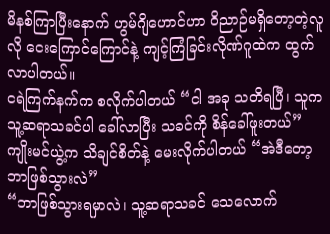မိနစ်ကြာပြီးနောက် ဟွမ်ဂျိဟောင်ဟာ ဝိညာဉ်မရှိတော့တဲ့လူလို ငေးကြောင်ကြောင်နဲ့ ကျင့်ကြံခြင်းလိုဏ်ဂူထဲက ထွက်လာပါတယ်။
ငရဲကြက်နက်က စလိုက်ပါတယ် “ငါ အခု သတိရပြီ၊ သူက သူ့ဆရာသခင်ပါ ခေါ်လာပြီး သခင်ကို စိန်ခေါ်ဖူးတယ်”
ကျိုးမင်ယွဲ့က သိချင်စိတ်နဲ့ မေးလိုက်ပါတယ် “အဲဒီတော့ ဘာဖြစ်သွားလဲ”
“ဘာဖြစ်သွားရမှာလဲ၊ သူ့ဆရာသခင် သေလောက်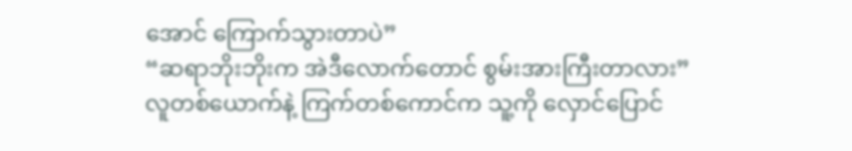အောင် ကြောက်သွားတာပဲ”
“ဆရာဘိုးဘိုးက အဲဒီလောက်တောင် စွမ်းအားကြီးတာလား”
လူတစ်ယောက်နဲ့ ကြက်တစ်ကောင်က သူ့ကို လှောင်ပြောင်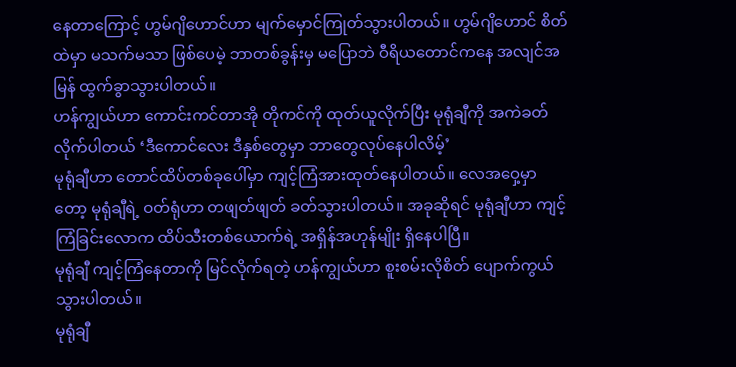နေတာကြောင့် ဟွမ်ဂျိဟောင်ဟာ မျက်မှောင်ကြုတ်သွားပါတယ်။ ဟွမ်ဂျိဟောင် စိတ်ထဲမှာ မသက်မသာ ဖြစ်ပေမဲ့ ဘာတစ်ခွန်းမှ မပြောဘဲ ဝီရိယတောင်ကနေ အလျင်အမြန် ထွက်ခွာသွားပါတယ်။
ဟန်ကျွယ်ဟာ ကောင်းကင်တာအို တိုကင်ကို ထုတ်ယူလိုက်ပြီး မုရုံချီကို အကဲခတ်လိုက်ပါတယ် ‘ဒီကောင်လေး ဒီနှစ်တွေမှာ ဘာတွေလုပ်နေပါလိမ့်’
မုရုံချီဟာ တောင်ထိပ်တစ်ခုပေါ်မှာ ကျင့်ကြံအားထုတ်နေပါတယ်။ လေအဝှေ့မှာတော့ မုရုံချီရဲ့ ဝတ်ရုံဟာ တဖျတ်ဖျတ် ခတ်သွားပါတယ်။ အခုဆိုရင် မုရုံချီဟာ ကျင့်ကြံခြင်းလောက ထိပ်သီးတစ်ယောက်ရဲ့ အရှိန်အဟုန်မျိုး ရှိနေပါပြီ။
မုရုံချီ ကျင့်ကြံနေတာကို မြင်လိုက်ရတဲ့ ဟန်ကျွယ်ဟာ စူးစမ်းလိုစိတ် ပျောက်ကွယ်သွားပါတယ်။
မုရုံချီ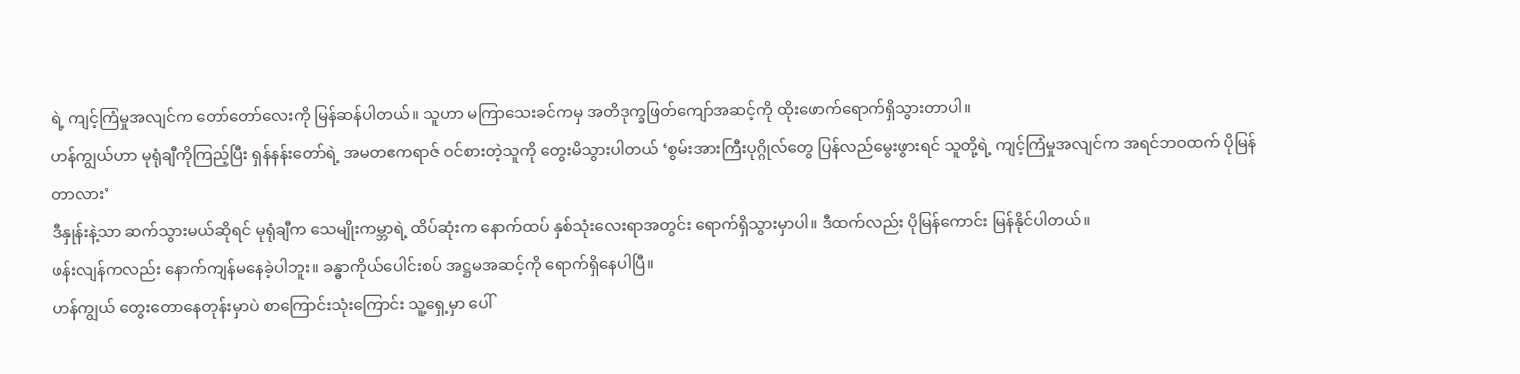ရဲ့ ကျင့်ကြံမှုအလျင်က တော်တော်လေးကို မြန်ဆန်ပါတယ်။ သူဟာ မကြာသေးခင်ကမှ အတိဒုက္ခဖြတ်ကျော်အဆင့်ကို ထိုးဖောက်ရောက်ရှိသွားတာပါ။
ဟန်ကျွယ်ဟာ မုရုံချီကိုကြည့်ပြီး ရှန်နန်းတော်ရဲ့ အမတဧကရာဇ် ဝင်စားတဲ့သူကို တွေးမိသွားပါတယ် ‘စွမ်းအားကြီးပုဂ္ဂိုလ်တွေ ပြန်လည်မွေးဖွားရင် သူတို့ရဲ့ ကျင့်ကြံမှုအလျင်က အရင်ဘဝထက် ပိုမြန်တာလား’
ဒီနှုန်းနဲ့သာ ဆက်သွားမယ်ဆိုရင် မုရုံချီက သေမျိုးကမ္ဘာရဲ့ ထိပ်ဆုံးက နောက်ထပ် နှစ်သုံးလေးရာအတွင်း ရောက်ရှိသွားမှာပါ။ ဒီထက်လည်း ပိုမြန်ကောင်း မြန်နိုင်ပါတယ်။
ဖန်းလျန်ကလည်း နောက်ကျန်မနေခဲ့ပါဘူး။ ခန္ဓာကိုယ်ပေါင်းစပ် အဋ္ဌမအဆင့်ကို ရောက်ရှိနေပါပြီ။
ဟန်ကျွယ် တွေးတောနေတုန်းမှာပဲ စာကြောင်းသုံးကြောင်း သူ့ရှေ့မှာ ပေါ်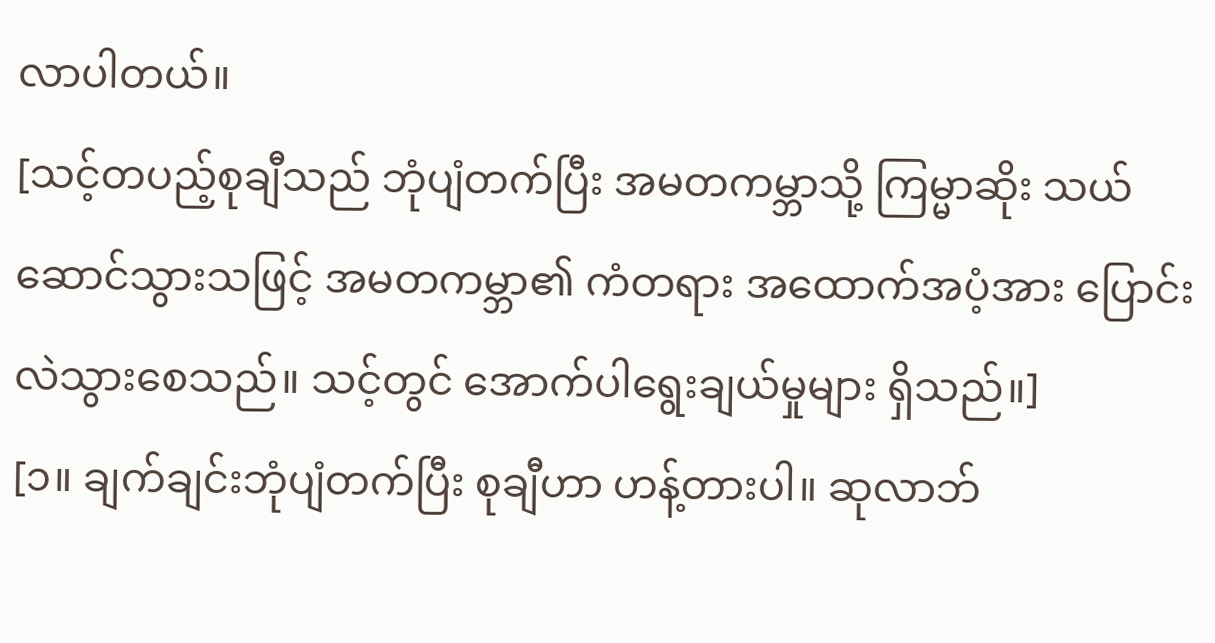လာပါတယ်။
[သင့်တပည့်စုချီသည် ဘုံပျံတက်ပြီး အမတကမ္ဘာသို့ ကြမ္မာဆိုး သယ်ဆောင်သွားသဖြင့် အမတကမ္ဘာ၏ ကံတရား အထောက်အပံ့အား ပြောင်းလဲသွားစေသည်။ သင့်တွင် အောက်ပါရွေးချယ်မှုများ ရှိသည်။]
[၁။ ချက်ချင်းဘုံပျံတက်ပြီး စုချီဟာ ဟန့်တားပါ။ ဆုလာဘ်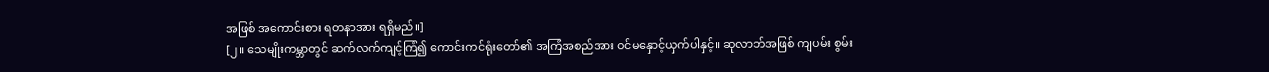အဖြစ် အကောင်းစား ရတနာအား ရရှိမည်။]
[၂။ သေမျိုးကမ္ဘာတွင် ဆက်လက်ကျင့်ကြံ၍ ကောင်းကင်ရုံးတော်၏ အကြံအစည်အား ဝင်မနှောင့်ယှက်ပါနှင့်။ ဆုလာဘ်အဖြစ် ကျပမ်း စွမ်း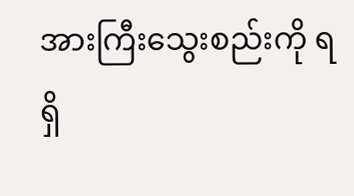အားကြီးသွေးစည်းကို ရရှိ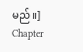မည်။]
Chapter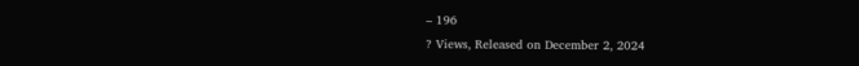– 196
? Views, Released on December 2, 2024